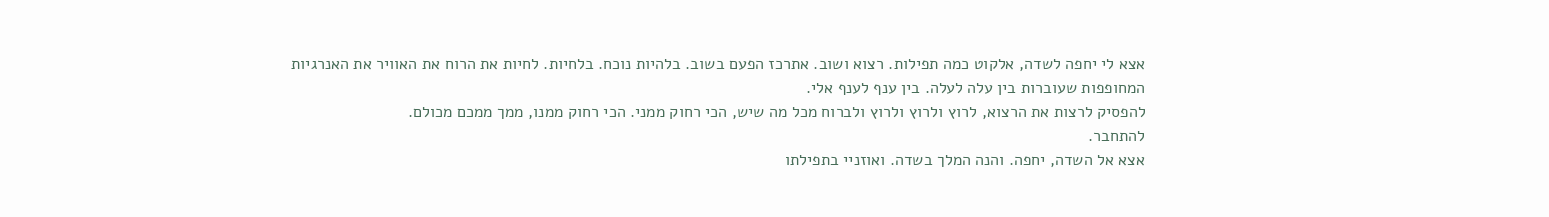אצא לי יחפה לשדה, אלקוט כמה תפילות. רצוא ושוב. אתרכז הפעם בשוב. בלהיות נוכח. בלחיות. לחיות את הרוח את האוויר את האנרגיות המחופפות שעוברות בין עלה לעלה. בין ענף לענף אלי.
להפסיק לרצות את הרצוא, לרוץ ולרוץ ולרוץ ולברוח מכל מה שיש, הכי רחוק ממני. הכי רחוק ממנו, ממך ממכם מכולם.
להתחבר.
אצא אל השדה, יחפה. והנה המלך בשדה. ואוזניי בתפילתו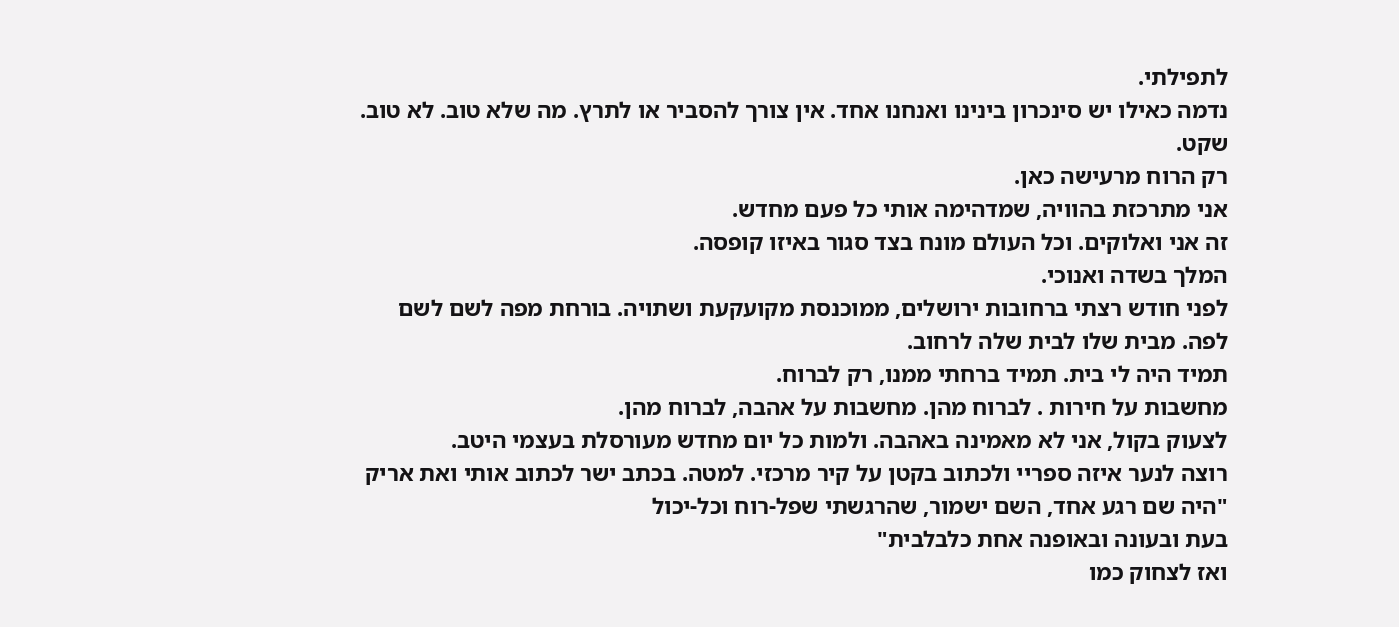לתפילתי.
נדמה כאילו יש סינכרון בינינו ואנחנו אחד. אין צורך להסביר או לתרץ. מה שלא טוב. לא טוב.
שקט.
רק הרוח מרעישה כאן.
אני מתרכזת בהוויה, שמדהימה אותי כל פעם מחדש.
זה אני ואלוקים. וכל העולם מונח בצד סגור באיזו קופסה.
המלך בשדה ואנוכי.
לפני חודש רצתי ברחובות ירושלים, ממוכנסת מקועקעת ושתויה. בורחת מפה לשם לשם לפה. מבית שלו לבית שלה לרחוב.
תמיד היה לי בית. תמיד ברחתי ממנו, רק לברוח.
מחשבות על חירות . לברוח מהן. מחשבות על אהבה, לברוח מהן.
לצעוק בקול, אני לא מאמינה באהבה. ולמות כל יום מחדש מעורסלת בעצמי היטב.
רוצה לנער איזה ספריי ולכתוב בקטן על קיר מרכזי. למטה. בכתב ישר לכתוב אותי ואת אריק
"היה שם רגע אחד, השם ישמור, שהרגשתי שפל-רוח וכל-יכול
בעת ובעונה ובאופנה אחת כלבלבית"
ואז לצחוק כמו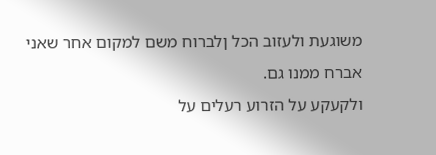משוגעת ולעזוב הכל ןלברוח משם למקום אחר שאני אברח ממנו גם.
ולקעקע על הזרוע רעלים על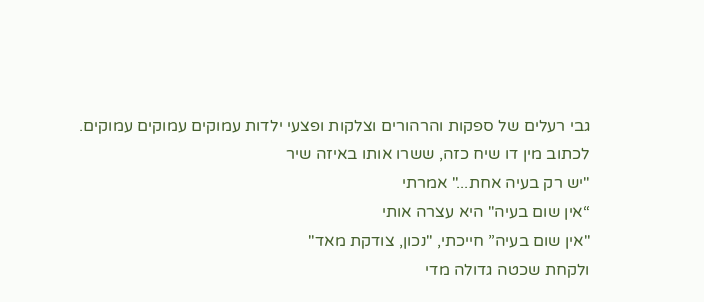גבי רעלים של ספקות והרהורים וצלקות ופצעי ילדות עמוקים עמוקים עמוקים.
לכתוב מין דו שיח כזה, ששרו אותו באיזה שיר
"יש רק בעיה אחת..." אמרתי
“אין שום בעיה" היא עצרה אותי
"אין שום בעיה” חייכתי, "נכון, צודקת מאד"
ולקחת שכטה גדולה מדי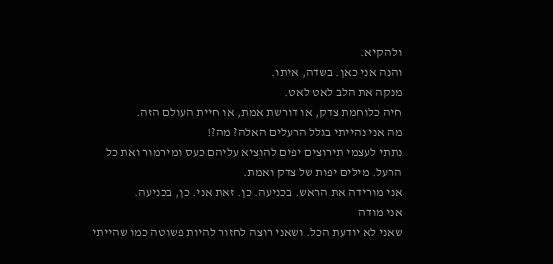ולהקיא.
והנה אני כאן. בשדה, איתו.
מנקה את הלב לאט לאט.
חיה כלוחמת צדק, או דורשת אמת, או חיית העולם הזה.
מה אני נהייתי בגלל הרעלים האלה? מה?!
נתתי לעצמי תירוצים יפים להוציא עליהם כעס ומירמור ואת כל הרעל. מילים יפות של צדק ואמת.
אני מורידה את הראש. בכניעה. כן. זאת אני. כן, בכניעה.
אני מודה
שאני לא יודעת הכל. ושאני רוצה לחזור להיות פשוטה כמו שהייתי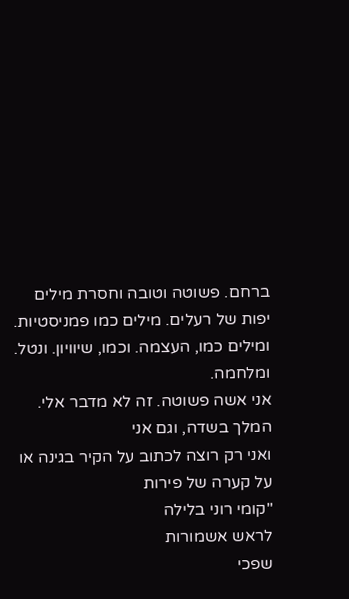ברחם. פשוטה וטובה וחסרת מילים יפות של רעלים. מילים כמו פמניסטיות. ומילים כמו, העצמה. וכמו, שיוויון. ונטל. ומלחמה.
אני אשה פשוטה. זה לא מדבר אלי.
המלך בשדה, וגם אני
ואני רק רוצה לכתוב על הקיר בגינה או על קערה של פירות
"קומי רוני בלילה
לראש אשמורות
שפכי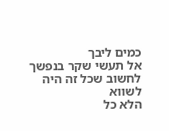כמים ליבך
אל תעשי שקר בנפשך
לחשוב שכל זה היה לשווא
הלא כל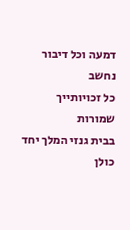דמעה וכל דיבור נחשב
כל זכויותייך שמורות
בבית גנזי המלך יחד
כולן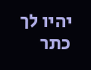יהיו לך
כתר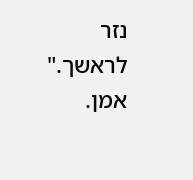נזר לראשך."
אמן.